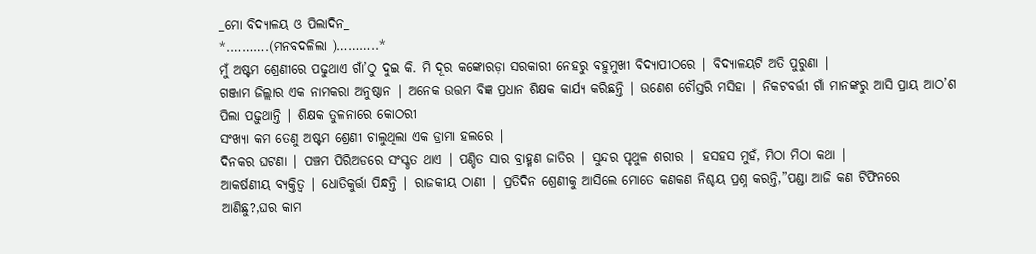_ମୋ ବିଦ୍ୟାଳୟ ଓ ପିଲାଦିନ_
*.……….(ମନବଦଳିଲା )………..*
ମୁଁ ଅଷ୍ଟମ ଶ୍ରେଣୀରେ ପଢୁଥାଏ ଗାଁ’ଠୁ ଦୁଇ କି. ମି ଦୂର କଙ୍କୋରଡ଼ା ସରକାରୀ ନେହରୁ ବହୁମୁଖୀ ବିଦ୍ୟାପୀଠରେ | ବିଦ୍ୟାଳୟଟି ଅତି ପୁରୁଣା |
ଗଞ୍ଜାମ ଜିଲ୍ଲାର ଏକ ନାମକରା ଅନୁଷ୍ଠାନ | ଅନେକ ଉତ୍ତମ ବିଜ୍ଞ ପ୍ରଧାନ ଶିକ୍ଷକ କାର୍ଯ୍ୟ କରିଛନ୍ତି | ଉଣେଶ ଚୌସ୍ତରି ମସିହା | ନିକଟବର୍ତ୍ତୀ ଗାଁ ମାନଙ୍କରୁ ଆସି ପ୍ରାୟ ଆଠ’ଶ ପିଲା ପଢ଼ୁଥାନ୍ତି | ଶିକ୍ଷକ ତୁଳନାରେ କୋଠରୀ
ସଂଖ୍ୟା କମ ତେଣୁ ଅଷ୍ଟମ ଶ୍ରେଣୀ ଚାଲୁଥିଲା ଏକ ଡ୍ରାମା ହଲରେ |
ଦିନକର ଘଟଣା | ପଞ୍ଚମ ପିରିଅଡରେ ସଂସ୍କୃତ ଥାଏ | ପଣ୍ଡିତ ସାର ବ୍ରାହ୍ମଣ ଜାତିର | ସୁନ୍ଦର ପୃଥୁଳ ଶରୀର | ହସହସ ମୁହଁ, ମିଠା ମିଠା କଥା |
ଆକର୍ଷଣୀୟ ବ୍ୟକ୍ତିତ୍ୱ | ଧୋତିକୁର୍ତ୍ତା ପିନ୍ଧନ୍ତି | ରାଜକୀୟ ଠାଣୀ | ପ୍ରତିଦିନ ଶ୍ରେଣୀକୁ ଆସିଲେ ମୋତେ କଣକଣ ନିଶ୍ଚୟ ପ୍ରଶ୍ନ କରନ୍ତି,”ପଣ୍ଡା ଆଜି କଣ ଟିଫିନରେ ଆଣିଛୁ?,ଘର କାମ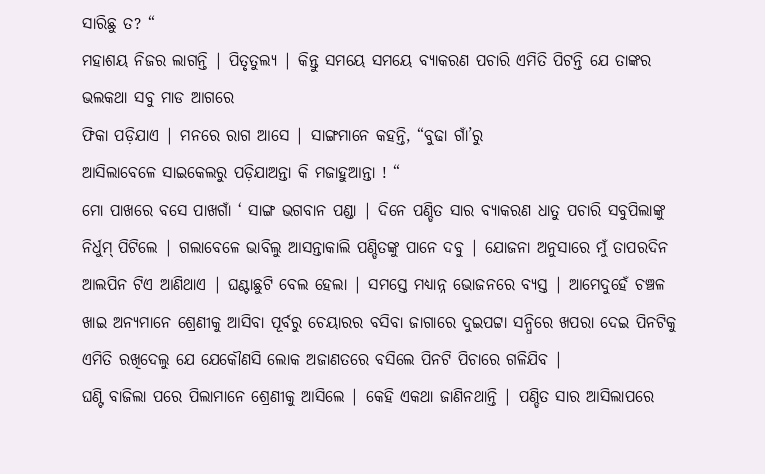ସାରିଛୁ ତ? “
ମହାଶୟ ନିଜର ଲାଗନ୍ତି | ପିତୃତୁଲ୍ୟ | କିନ୍ତୁ ସମୟେ ସମୟେ ବ୍ୟାକରଣ ପଚାରି ଏମିତି ପିଟନ୍ତି ଯେ ତାଙ୍କର ଭଲକଥା ସବୁ ମାଡ ଆଗରେ
ଫିକା ପଡ଼ିଯାଏ | ମନରେ ରାଗ ଆସେ | ସାଙ୍ଗମାନେ କହନ୍ତି, “ବୁଢା ଗାଁ’ରୁ
ଆସିଲାବେଳେ ସାଇକେଲରୁ ପଡ଼ିଯାଅନ୍ତା କି ମଜାହୁଆନ୍ତା ! “
ମୋ ପାଖରେ ବସେ ପାଖଗାଁ ‘ ସାଙ୍ଗ ଭଗବାନ ପଣ୍ଡା | ଦିନେ ପଣ୍ଡିତ ସାର ବ୍ୟାକରଣ ଧାତୁ ପଚାରି ସବୁପିଲାଙ୍କୁ ନିର୍ଧୁମ୍ ପିଟିଲେ | ଗଲାବେଳେ ଭାବିଲୁ ଆସନ୍ତାକାଲି ପଣ୍ଡିତଙ୍କୁ ପାନେ ଦବୁ | ଯୋଜନା ଅନୁସାରେ ମୁଁ ତାପରଦିନ ଆଲପିନ ଟିଏ ଆଣିଥାଏ | ଘଣ୍ଟାଛୁଟି ବେଲ ହେଲା | ସମସ୍ତେ ମଧ୍ୟାନ୍ନ ଭୋଜନରେ ବ୍ୟସ୍ତ | ଆମେଦୁହେଁ ଚଞ୍ଚଳ ଖାଇ ଅନ୍ୟମାନେ ଶ୍ରେଣୀକୁ ଆସିବା ପୂର୍ବରୁ ଚେୟାରର ବସିବା ଜାଗାରେ ଦୁଇପଟ୍ଟା ସନ୍ଧିରେ ଖପରା ଦେଇ ପିନଟିକୁ ଏମିତି ରଖିଦେଲୁ ଯେ ଯେକୌଣସି ଲୋକ ଅଜାଣତରେ ବସିଲେ ପିନଟି ପିଚାରେ ଗଳିଯିବ |
ଘଣ୍ଟି ବାଜିଲା ପରେ ପିଲାମାନେ ଶ୍ରେଣୀକୁ ଆସିଲେ | କେହି ଏକଥା ଜାଣିନଥାନ୍ତି | ପଣ୍ଡିତ ସାର ଆସିଲାପରେ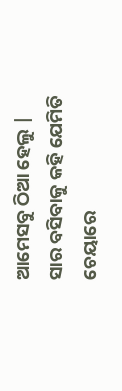ଆମେସବୁ ଠିଆ ହେଲୁ | ସାର ବସିବାକୁ କହି ଯେମିତି ଚେୟାରେ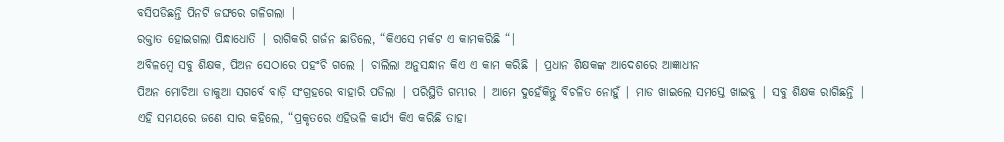ବସିପଡିଛନ୍ତି ପିନଟି ଜଙ୍ଘରେ ଗଳିଗଲା |
ରକ୍ତାତ ହୋଇଗଲା ପିନ୍ଧାଧୋତି | ରାଗିକରି ଗର୍ଜନ ଛାଡିଲେ, “କିଏସେ ମର୍କଟ ଏ କାମକରିଛି “|
ଅବିଳମ୍ବେ ସବୁ ଶିକ୍ଷକ, ପିଅନ ସେଠାରେ ପହଂଚି ଗଲେ | ଚାଲିଲା ଅନୁସନ୍ଧାନ କିଏ ଏ କାମ କରିଛି | ପ୍ରଧାନ ଶିକ୍ଷକଙ୍କ ଆଦେଶରେ ଆଜ୍ଞାଧୀନ
ପିଅନ ମୋଚିଆ ଡାକୁଆ ସଗର୍ବେ ବାଡ଼ି ସଂଗ୍ରହରେ ବାହାରି ପଡିଲା | ପରିସ୍ଥିତି ଗମ୍ଭୀର | ଆମେ ଦୁହେଁକିନ୍ତୁ ବିଚଳିତ ନୋହୁଁ | ମାଡ ଖାଇଲେ ସମସ୍ତେ ଖାଇବୁ | ସବୁ ଶିକ୍ଷକ ରାଗିଛନ୍ତି | ଏହି ସମୟରେ ଜଣେ ସାର କହିଲେ, “ପ୍ରକୃତରେ ଏହିଭଳି କାର୍ଯ୍ୟ କିଏ କରିଛି ତାହା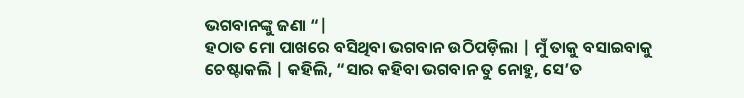ଭଗବାନଙ୍କୁ ଜଣା “|
ହଠାତ ମୋ ପାଖରେ ବସିଥିବା ଭଗବାନ ଉଠିପଡ଼ିଲା | ମୁଁ ତାକୁ ବସାଇବାକୁ ଚେଷ୍ଟାକଲି | କହିଲି, “ସାର କହିବା ଭଗବାନ ତୁ ନୋହୁ, ସେ’ତ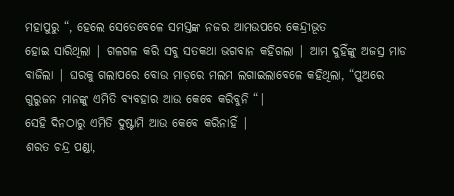ମହାପୁରୁ “, ହେଲେ ସେତେବେଳେ ସମସ୍ତଙ୍କ ନଜର ଆମଉପରେ କେନ୍ଦ୍ରୀଭୂତ
ହୋଇ ସାରିଥିଲା | ଗଳଗଳ କରି ସବୁ ସତକଥା ଭଗବାନ କହିଗଲା | ଆମ ଦୁହିଁଙ୍କୁ ଅଜସ୍ର ମାଡ ବାଜିଲା | ଘରକୁ ଗଲାପରେ ବୋଉ ମାଡ଼ରେ ମଲମ ଲଗାଇଲାବେଳେ କହିଥିଲା, “ପୁଅରେ ଗୁରୁଜନ ମାନଙ୍କୁ ଏମିତି ବ୍ୟବହାର ଆଉ କେବେ କରିବୁନି “|
ସେହି ଦିନଠାରୁ ଏମିତି ଦୁଷ୍ଟାମି ଆଉ କେବେ କରିନାହିଁ |
ଶରତ ଚନ୍ଦ୍ର ପଣ୍ଡା,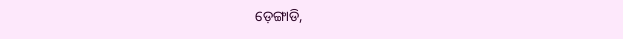ଡ଼େଙ୍ଗାଡି,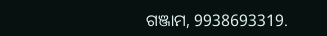ଗଞ୍ଜାମ, 9938693319.